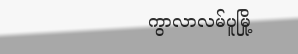ကွာလာလမ်ပူမြို့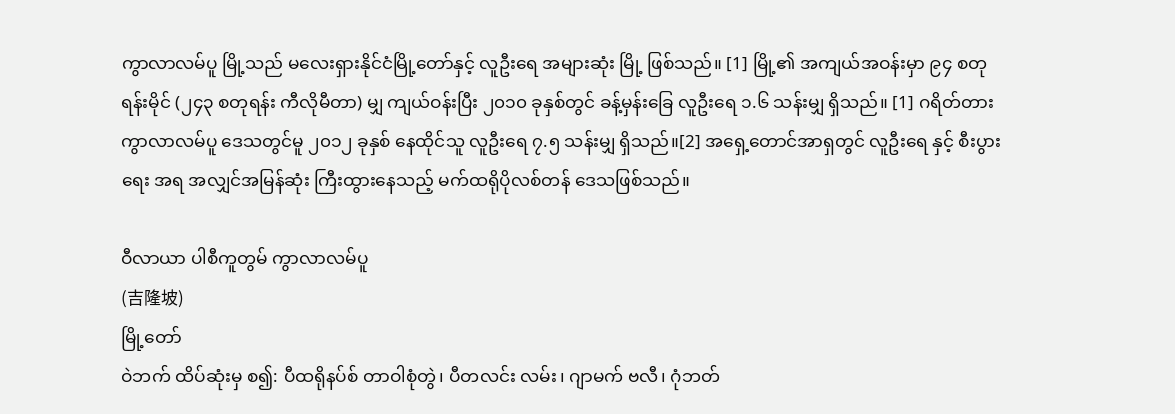ကွာလာလမ်ပူ မြို့သည် မလေးရှားနိုင်ငံမြို့တော်နှင့် လူဦးရေ အများဆုံး မြို့ ဖြစ်သည်။ [1] မြို့၏ အကျယ်အဝန်းမှာ ၉၄ စတုရန်းမိုင် (၂၄၃ စတုရန်း ကီလိုမီတာ) မျှ ကျယ်ဝန်းပြီး ၂၀၁၀ ခုနှစ်တွင် ခန့်မှန်းခြေ လူဦးရေ ၁.၆ သန်းမျှ ရှိသည်။ [1] ဂရိတ်တား ကွာလာလမ်ပူ ဒေသတွင်မူ ၂၀၁၂ ခုနှစ် နေထိုင်သူ လူဦးရေ ၇.၅ သန်းမျှ ရှိသည်။[2] အရှေ့တောင်အာရှတွင် လူဦးရေ နှင့် စီးပွားရေး အရ အလျှင်အမြန်ဆုံး ကြီးထွားနေသည့် မက်ထရိုပိုလစ်တန် ဒေသဖြစ်သည်။

ဝီလာယာ ပါစီကူတွမ် ကွာလာလမ်ပူ
(吉隆坡)
မြို့တော်
ဝဲဘက် ထိပ်ဆုံးမှ စ၍: ပီထရိုနပ်စ် တာဝါစုံတွဲ၊ ပီတလင်း လမ်း၊ ဂျာမက် ဗလီ၊ ဂုံဘတ်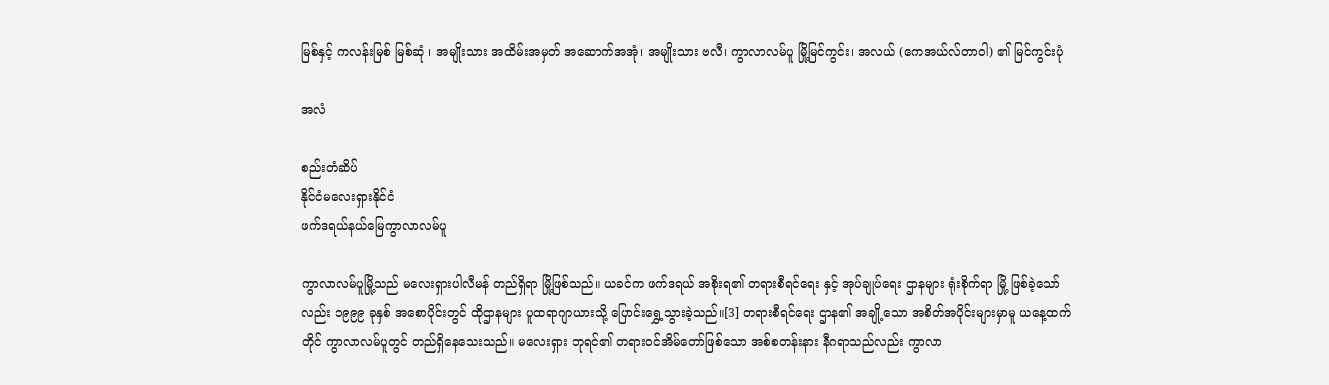မြစ်နှင့် ကလန်းမြစ် မြစ်ဆုံ ၊ အမျိုးသား အထိမ်းအမှတ် အဆောက်အအုံ၊ အမျိုးသား ဗလီ၊ ကွာလာလမ်ပူ မြို့မြင်ကွင်း၊ အလယ် (ကေအယ်လ်တာဝါ) ၏ မြင်ကွင်းပုံ

အလံ

စည်းတံဆိပ်
နိုင်ငံမလေးရှားနိုင်ငံ
ဖက်ဒရယ်နယ်မြေကွာလာလမ်ပူ

ကွာလာလမ်ပူမြို့သည် မလေးရှားပါလီမန် တည်ရှိရာ မြို့ဖြစ်သည်။ ယခင်က ဖက်ဒရယ် အစိုးရ၏ တရားစီရင်ရေး နှင့် အုပ်ချုပ်ရေး ဌာနများ ရုံးစိုက်ရာ မြို့ ဖြစ်ခဲ့သော်လည်း ၁၉၉၉ ခုနှစ် အစောပိုင်းတွင် ထိုဌာနများ ပူထရာဂျာယားသို့ ပြောင်းရွှေ့သွားခဲ့သည်။[3] တရားစီရင်ရေး ဌာန၏ အချို့သော အစိတ်အပိုင်းများမှာမူ ယနေ့ထက်တိုင် ကွာလာလမ်ပူတွင် တည်ရှိနေသေးသည်။ မလေးရှား ဘုရင်၏ တရားဝင်အိမ်တော်ဖြစ်သော အစ်စတန်းနား နီဂရာသည်လည်း ကွာလာ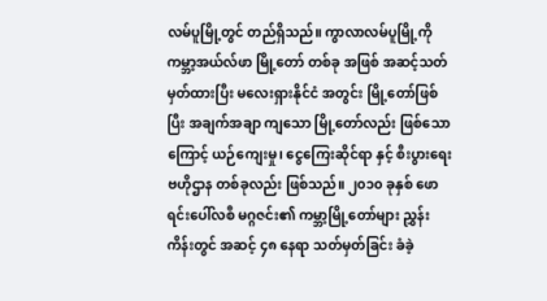လမ်ပူမြို့တွင် တည်ရှိသည်။ ကွာလာလမ်ပူမြို့ကို ကမ္ဘာ့အယ်လ်ဖာ မြို့တော် တစ်ခု အဖြစ် အဆင့်သတ်မှတ်ထားပြီး မလေးရှားနိုင်ငံ အတွင်း မြို့တော်ဖြစ်ပြီး အချက်အချာ ကျသော မြို့တော်လည်း ဖြစ်သောကြောင့် ယဉ်ကျေးမှု၊ ငွေကြေးဆိုင်ရာ နှင့် စီးပွားရေး ဗဟိုဌာန တစ်ခုလည်း ဖြစ်သည်။ ၂၀၁၀ ခုနှစ် ဖောရင်းပေါ်လစီ မဂ္ဂဇင်း၏ ကမ္ဘာ့မြို့တော်များ ညွှန်းကိန်းတွင် အဆင့် ၄၈ နေရာ သတ်မှတ်ခြင်း ခံခဲ့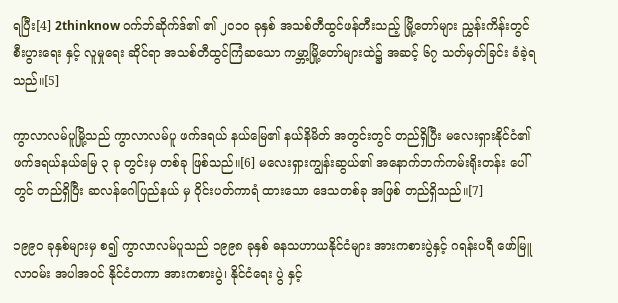ရပြီး[4] 2thinknow ဝက်ဘ်ဆိုက်ဒ်၏ ၏ ၂၀၁၀ ခုနှစ် အသစ်တီထွင်ဖန်တီးသည့် မြို့တော်များ ညွှန်းကိန်းတွင် စီးပွားရေး နှင့် လူမှုရေး ဆိုင်ရာ အသစ်တီထွင်ကြံဆသော ကမ္ဘာ့မြို့တော်များထဲ၌ အဆင့် ၆၇ သတ်မှတ်ခြင်း ခံခဲ့ရသည်။[5]

ကွာလာလမ်ပူမြို့သည် ကွာလာလမ်ပူ ဖက်ဒရယ် နယ်မြေ၏ နယ်နိမိတ် အတွင်းတွင် တည်ရှိပြီး မလေးရှားနိုင်ငံ၏ ဖက်ဒရယ်နယ်မြေ ၃ ခု တွင်းမှ တစ်ခု ဖြစ်သည်။[6] မလေးရှားကျွန်းဆွယ်၏ အနောက်ဘက်ကမ်းရိုးတန်း ပေါ်တွင် တည်ရှိပြီး ဆလန်ဂေါပြည်နယ် မှ ဝိုင်းပတ်ကာရံ ထားသော ဒေသတစ်ခု အဖြစ် တည်ရှိသည်။[7]

၁၉၉၀ ခုနှစ်များမှ စ၍ ကွာလာလမ်ပူသည် ၁၉၉၈ ခုနှစ် ဓနသဟာယနိုင်ငံများ အားကစားပွဲနှင့် ဂရန်းပရီ ဖော်မြူလာဝမ်း အပါအဝင် နိုင်ငံတကာ အားကစားပွဲ၊ နိုင်ငံရေး ပွဲ နှင့်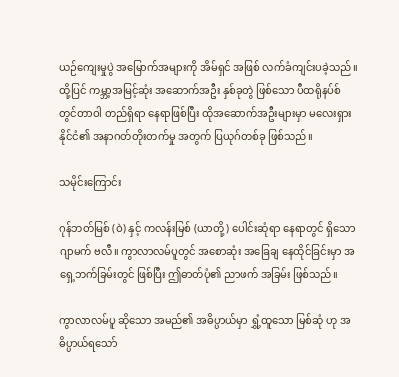ယဉ်ကျေးမှုပွဲ အမြောက်အများကို အိမ်ရှင် အဖြစ် လက်ခံကျင်းပခဲ့သည်။ ထို့ပြင် ကမ္ဘာ့အမြင့်ဆုံး အဆောက်အဦး နှစ်ခုတွဲ ဖြစ်သော ပီထရိုနပ်စ် တွင်တာဝါ တည်ရှိရာ နေရာဖြစ်ပြီး ထိုအဆောက်အဦးများမှာ မလေးရှားနိုင်ငံ၏ အနာဂတ်တိုးတက်မှု အတွက် ပြယုဂ်တစ်ခု ဖြစ်သည်။

သမိုင်းကြောင်း

ဂုန်ဘတ်မြစ် (ဝဲ) နှင့် ကလန်းမြစ် (ယာတို့) ပေါင်းဆုံရာ နေရာတွင် ရှိသော ဂျာမက် ဗလီ။ ကွာလာလမ်ပူတွင် အစောဆုံး အခြေချ နေထိုင်ခြင်းမှာ အရှေ့ဘက်ခြမ်းတွင် ဖြစ်ပြီး ဤဓာတ်ပုံ၏ ညာဖက် အခြမ်း ဖြစ်သည်။

ကွာလာလမ်ပူ ဆိုသော အမည်၏ အဓိပ္ပာယ်မှာ ရွှံ့ထူသော မြစ်ဆုံ ဟု အဓိပ္ပာယ်ရသော်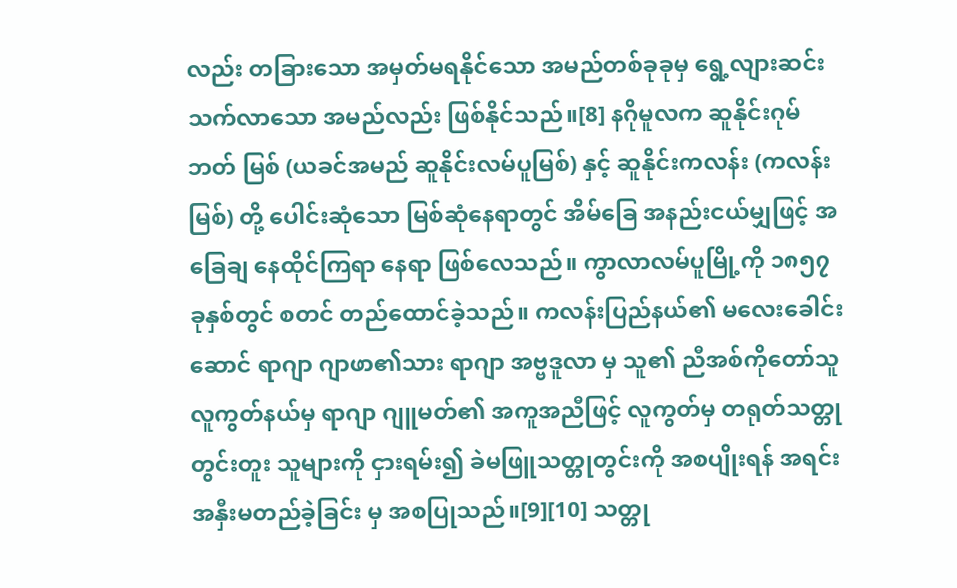လည်း တခြားသော အမှတ်မရနိုင်သော အမည်တစ်ခုခုမှ ရွေ့လျားဆင်းသက်လာသော အမည်လည်း ဖြစ်နိုင်သည်။[8] နဂိုမူလက ဆူနိုင်းဂုမ်ဘတ် မြစ် (ယခင်အမည် ဆူနိုင်းလမ်ပူမြစ်) နှင့် ဆူနိုင်းကလန်း (ကလန်းမြစ်) တို့ ပေါင်းဆုံသော မြစ်ဆုံနေရာတွင် အိမ်ခြေ အနည်းငယ်မျှဖြင့် အခြေချ နေထိုင်ကြရာ နေရာ ဖြစ်လေသည်။ ကွာလာလမ်ပူမြို့ကို ၁၈၅၇ ခုနှစ်တွင် စတင် တည်ထောင်ခဲ့သည်။ ကလန်းပြည်နယ်၏ မလေးခေါင်းဆောင် ရာဂျာ ဂျာဖာ၏သား ရာဂျာ အဗ္ဗဒူလာ မှ သူ၏ ညီအစ်ကိုတော်သူ လူကွတ်နယ်မှ ရာဂျာ ဂျူမတ်၏ အကူအညီဖြင့် လူကွတ်မှ တရုတ်သတ္တုတွင်းတူး သူများကို ငှားရမ်း၍ ခဲမဖြူသတ္တုတွင်းကို အစပျိုးရန် အရင်းအနှီးမတည်ခဲ့ခြင်း မှ အစပြုသည်။[9][10] သတ္တု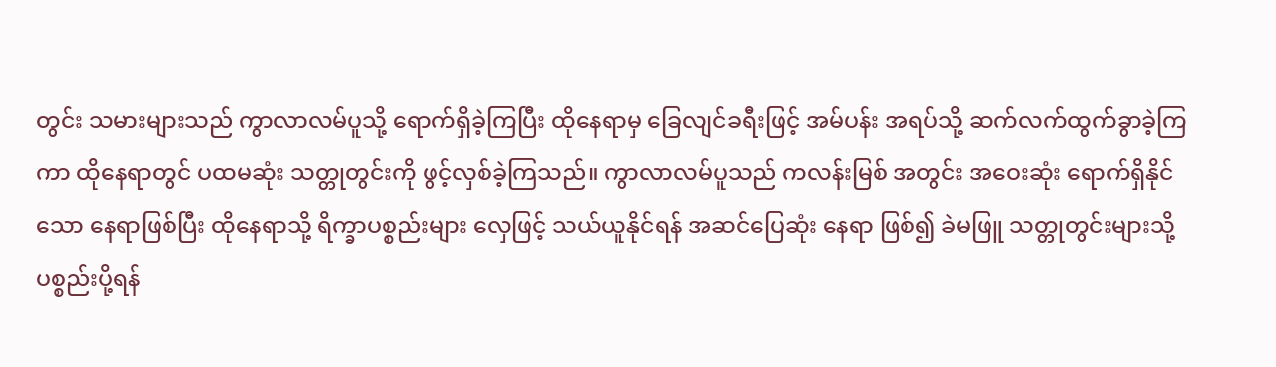တွင်း သမားများသည် ကွာလာလမ်ပူသို့ ရောက်ရှိခဲ့ကြပြီး ထိုနေရာမှ ခြေလျင်ခရီးဖြင့် အမ်ပန်း အရပ်သို့ ဆက်လက်ထွက်ခွာခဲ့ကြကာ ထိုနေရာတွင် ပထမဆုံး သတ္တုတွင်းကို ဖွင့်လှစ်ခဲ့ကြသည်။ ကွာလာလမ်ပူသည် ကလန်းမြစ် အတွင်း အဝေးဆုံး ရောက်ရှိနိုင်သော နေရာဖြစ်ပြီး ထိုနေရာသို့ ရိက္ခာပစ္စည်းများ လှေဖြင့် သယ်ယူနိုင်ရန် အဆင်ပြေဆုံး နေရာ ဖြစ်၍ ခဲမဖြူ သတ္တုတွင်းများသို့ ပစ္စည်းပို့ရန်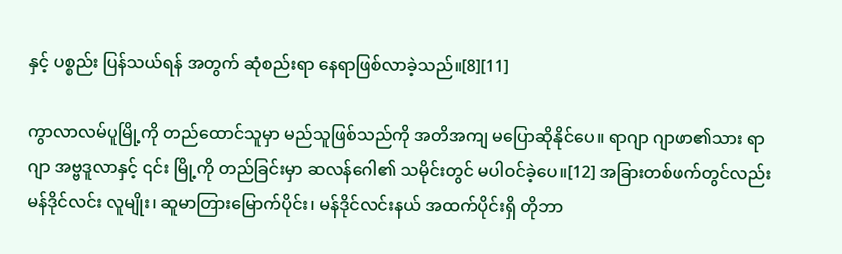နှင့် ပစ္စည်း ပြန်သယ်ရန် အတွက် ဆုံစည်းရာ နေရာဖြစ်လာခဲ့သည်။[8][11]

ကွာလာလမ်ပူမြို့ကို တည်ထောင်သူမှာ မည်သူဖြစ်သည်ကို အတိအကျ မပြောဆိုနိုင်ပေ။ ရာဂျာ ဂျာဖာ၏သား ရာဂျာ အဗ္ဗဒူလာနှင့် ၎င်း မြို့ကို တည်ခြင်းမှာ ဆလန်ဂေါ၏ သမိုင်းတွင် မပါဝင်ခဲ့ပေ။[12] အခြားတစ်ဖက်တွင်လည်း မန်ဒိုင်လင်း လူမျိုး၊ ဆူမာတြားမြောက်ပိုင်း၊ မန်ဒိုင်လင်းနယ် အထက်ပိုင်းရှိ တိုဘာ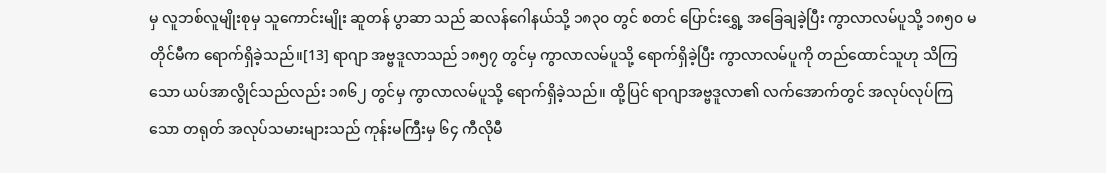မှ လူဘစ်လူမျိုးစုမှ သူကောင်းမျိုး ဆူတန် ပွာဆာ သည် ဆလန်ဂေါနယ်သို့ ၁၈၃၀ တွင် စတင် ပြောင်းရွှေ့ အခြေချခဲ့ပြီး ကွာလာလမ်ပူသို့ ၁၈၅၀ မတိုင်မီက ရောက်ရှိခဲ့သည်။[13] ရာဂျာ အဗ္ဗဒူလာသည် ၁၈၅၇ တွင်မှ ကွာလာလမ်ပူသို့ ရောက်ရှိခဲ့ပြီး ကွာလာလမ်ပူကို တည်ထောင်သူဟု သိကြသော ယပ်အာလွိုင်သည်လည်း ၁၈၆၂ တွင်မှ ကွာလာလမ်ပူသို့ ရောက်ရှိခဲ့သည်။ ထို့ပြင် ရာဂျာအဗ္ဗဒူလာ၏ လက်အောက်တွင် အလုပ်လုပ်ကြသော တရုတ် အလုပ်သမားများသည် ကုန်းမကြီးမှ ၆၄ ကီလိုမီ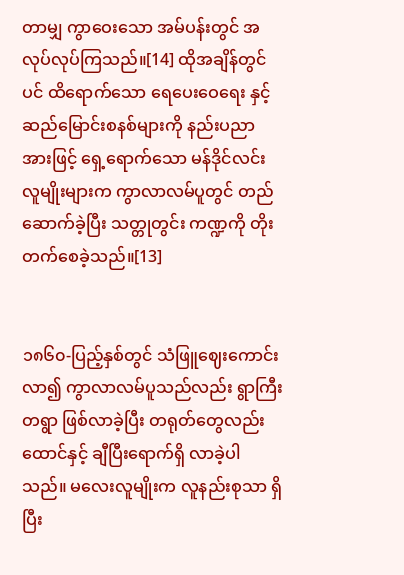တာမျှ ကွာဝေးသော အမ်ပန်းတွင် အလုပ်လုပ်ကြသည်။[14] ထိုအချိန်တွင်ပင် ထိရောက်သော ရေပေးဝေရေး နှင့် ဆည်မြောင်းစနစ်များကို နည်းပညာအားဖြင့် ရှေ့ရောက်သော မန်ဒိုင်လင်း လူမျိုးများက ကွာလာလမ်ပူတွင် တည်ဆောက်ခဲ့ပြီး သတ္တုတွင်း ကဏ္ဍကို တိုးတက်စေခဲ့သည်။[13]


၁၈၆၀-ပြည့်နှစ်တွင် သံဖြူဈေးကောင်းလာ၍ ကွာလာလမ်ပူသည်လည်း ရွာကြီးတရွာ ဖြစ်လာခဲ့ပြီး တရုတ်တွေလည်း ထောင်နှင့် ချီပြီးရောက်ရှိ လာခဲ့ပါသည်။ မလေးလူမျိုးက လူနည်းစုသာ ရှိပြီး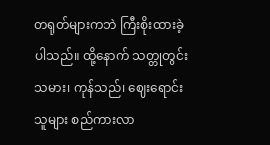တရုတ်များကဘဲ ကြီးစိုးထားခဲ့ပါသည်။ ထို့နောက် သတ္တုတွင်းသမား၊ ကုန်သည်၊ ဈေးရောင်းသူများ စည်ကားလာ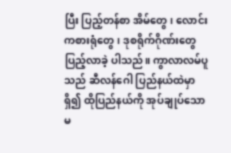ပြီး ပြည့်တန်စာ အိမ်တွေ၊ လောင်းကစားရုံတွေ၊ ဒုစရိုက်ဂိုဏ်းတွေ ပြည့်လာခဲ့ ပါသည်။ ကွာလာလမ်ပူသည် ဆီလန်ဂေါ ပြည်နယ်ထဲမှာ ရှိ၍ ထိုပြည်နယ်ကို အုပ်ချုပ်သော မ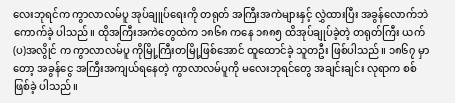လေးဘုရင်က ကွာလာလမ်ပူ အုပ်ချူပ်ရေးကို တရုတ် အကြီးအကဲများနှင့် လွှဲထားပြီး အခွန်လောက်ဘဲ ကောက်ခဲ့ ပါသည်။ ထိုအကြီးအကဲတွေထဲက ၁၈၆၈ ကနေ ၁၈၈၅ ထိအုပ်ချုပ်ခဲ့တဲ့ တရုတ်ကြီး ယက်(ပ)အလွိုင် က ကွာလာလမ်ပူ ကိုမြို့ကြီးတမြို့ဖြစ်အောင် ထူထောင်ခဲ့ သူတဦး ဖြစ်ပါသည်။ ၁၈၆၇ မှာတော့ အခွန်ငွေ အကြီးအကျယ်ရနေတဲ့ ကွာလာလမ်ပူကို မလေးဘုရင်တွေ အချင်းချင်း လုရာက စစ်ဖြစ်ခဲ့ ပါသည်။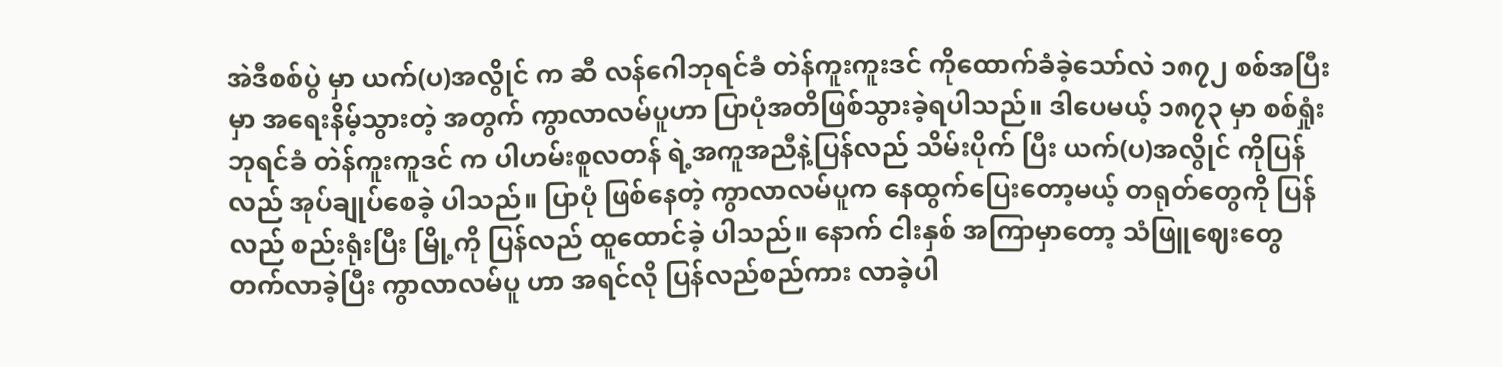အဲဒီစစ်ပွဲ မှာ ယက်(ပ)အလွိုင် က ဆီ လန်ဂေါဘုရင်ခံ တဲန်ကူးကူးဒင် ကိုထောက်ခံခဲ့သော်လဲ ၁၈၇၂ စစ်အပြီးမှာ အရေးနိမ့်သွားတဲ့ အတွက် ကွာလာလမ်ပူဟာ ပြာပုံအတိဖြစ်သွားခဲ့ရပါသည်။ ဒါပေမယ့် ၁၈၇၃ မှာ စစ်ရှုံးဘုရင်ခံ တဲန်ကူးကူဒင် က ပါဟမ်းစူလတန် ရဲ့အကူအညီနဲ့ပြန်လည် သိမ်းပိုက် ပြီး ယက်(ပ)အလွိုင် ကိုပြန်လည် အုပ်ချုပ်စေခဲ့ ပါသည်။ ပြာပုံ ဖြစ်နေတဲ့ ကွာလာလမ်ပူက နေထွက်ပြေးတော့မယ့် တရုတ်တွေကို ပြန်လည် စည်းရုံးပြီး မြို့ကို ပြန်လည် ထူထောင်ခဲ့ ပါသည်။ နောက် ငါးနှစ် အကြာမှာတော့ သံဖြူဈေးတွေ တက်လာခဲ့ပြီး ကွာလာလမ်ပူ ဟာ အရင်လို ပြန်လည်စည်ကား လာခဲ့ပါ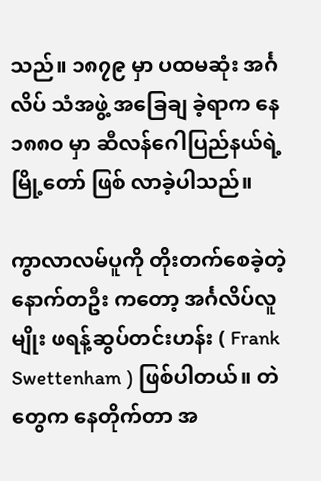သည်။ ၁၈၇၉ မှာ ပထမဆုံး အင်္ဂလိပ် သံအဖွဲ့ အခြေချ ခဲ့ရာက နေ ၁၈၈ဝ မှာ ဆီလန်ဂေါပြည်နယ်ရဲ့ မြို့တော် ဖြစ် လာခဲ့ပါသည်။

ကွာလာလမ်ပူကို တိုးတက်စေခဲ့တဲ့နောက်တဦး ကတော့ အင်္ဂလိပ်လူမျိုး ဖရန့်ဆွပ်တင်းဟန်း ( Frank Swettenham ) ဖြစ်ပါတယ်။ တဲတွေက နေတိုက်တာ အ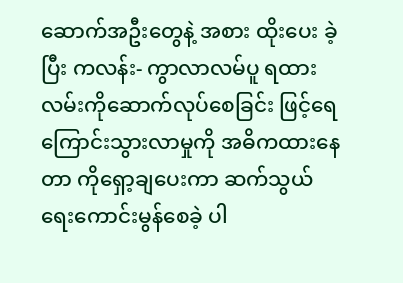ဆောက်အဦးတွေနဲ့ အစား ထိုးပေး ခဲ့ပြီး ကလန်း- ကွာလာလမ်ပူ ရထားလမ်းကိုဆောက်လုပ်စေခြင်း ဖြင့်ရေကြောင်းသွားလာမှုကို အဓိကထားနေတာ ကိုရှော့ချပေးကာ ဆက်သွယ်ရေးကောင်းမွန်စေခဲ့ ပါ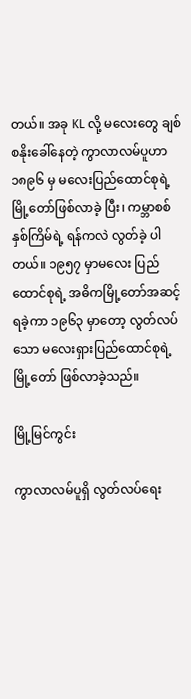တယ်။ အခု KL လို့ မလေးတွေ ချစ်စနိုးခေါ်နေတဲ့ ကွာလာလမ်ပူဟာ ၁၈၉၆ မှ မလေးပြည်ထောင်စုရဲ့ မြို့တော်ဖြစ်လာခဲ့ ပြီး၊ ကမ္ဘာစစ် နှစ်ကြိမ်ရဲ့ ရန်ကလဲ လွတ်ခဲ့ ပါတယ်။ ၁၉၅၇ မှာမလေး ပြည်ထောင်စုရဲ့ အဓိကမြို့တော်အဆင့် ရခဲ့ကာ ၁၉၆၃ မှာတော့ လွတ်လပ်သော မလေးရှားပြည်ထောင်စုရဲ့ မြို့တော် ဖြစ်လာခဲ့သည်။

မြို့မြင်ကွင်း

ကွာလာလမ်ပူရှိ လွတ်လပ်ရေး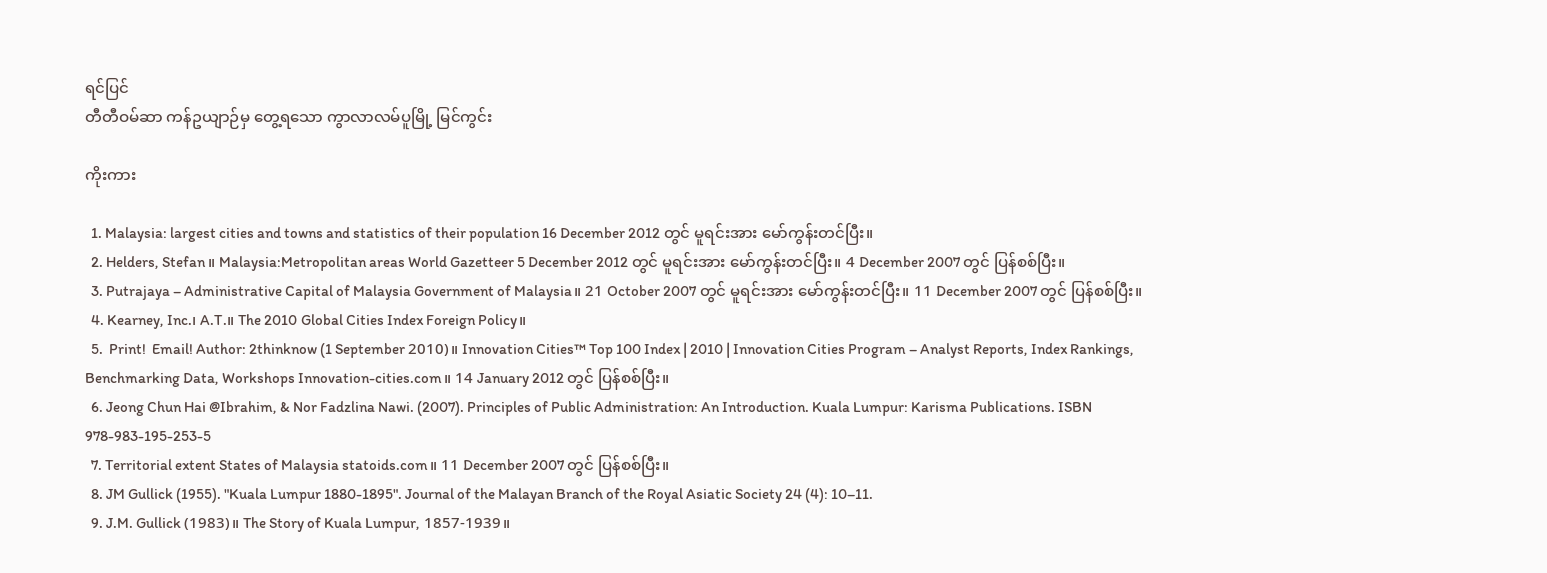ရင်ပြင်
တီတီဝမ်ဆာ ကန်ဥယျာဉ်မှ တွေ့ရသော ကွာလာလမ်ပူမြို့ မြင်ကွင်း

ကိုးကား

  1. Malaysia: largest cities and towns and statistics of their population 16 December 2012 တွင် မူရင်းအား မော်ကွန်းတင်ပြီး။
  2. Helders, Stefan။ Malaysia:Metropolitan areas World Gazetteer 5 December 2012 တွင် မူရင်းအား မော်ကွန်းတင်ပြီး။ 4 December 2007 တွင် ပြန်စစ်ပြီး။
  3. Putrajaya – Administrative Capital of Malaysia Government of Malaysia။ 21 October 2007 တွင် မူရင်းအား မော်ကွန်းတင်ပြီး။ 11 December 2007 တွင် ပြန်စစ်ပြီး။
  4. Kearney, Inc.၊ A.T.။ The 2010 Global Cities Index Foreign Policy။
  5.  Print!  Email! Author: 2thinknow (1 September 2010)။ Innovation Cities™ Top 100 Index | 2010 | Innovation Cities Program – Analyst Reports, Index Rankings, Benchmarking Data, Workshops Innovation-cities.com။ 14 January 2012 တွင် ပြန်စစ်ပြီး။
  6. Jeong Chun Hai @Ibrahim, & Nor Fadzlina Nawi. (2007). Principles of Public Administration: An Introduction. Kuala Lumpur: Karisma Publications. ISBN 978-983-195-253-5
  7. Territorial extent States of Malaysia statoids.com။ 11 December 2007 တွင် ပြန်စစ်ပြီး။
  8. JM Gullick (1955). "Kuala Lumpur 1880-1895". Journal of the Malayan Branch of the Royal Asiatic Society 24 (4): 10–11.
  9. J.M. Gullick (1983)။ The Story of Kuala Lumpur, 1857-1939။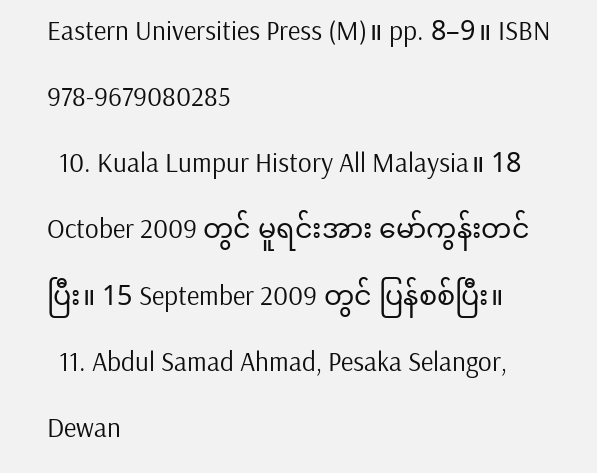Eastern Universities Press (M)။ pp. 8–9။ ISBN 978-9679080285
  10. Kuala Lumpur History All Malaysia။ 18 October 2009 တွင် မူရင်းအား မော်ကွန်းတင်ပြီး။ 15 September 2009 တွင် ပြန်စစ်ပြီး။
  11. Abdul Samad Ahmad, Pesaka Selangor, Dewan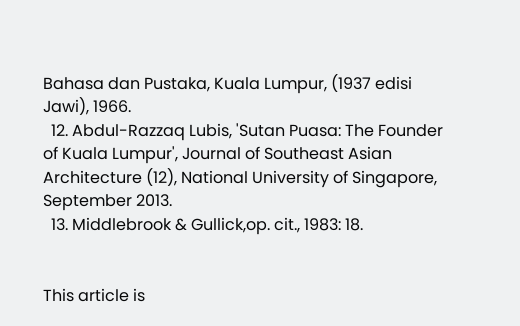Bahasa dan Pustaka, Kuala Lumpur, (1937 edisi Jawi), 1966.
  12. Abdul-Razzaq Lubis, 'Sutan Puasa: The Founder of Kuala Lumpur', Journal of Southeast Asian Architecture (12), National University of Singapore, September 2013.
  13. Middlebrook & Gullick,op. cit., 1983: 18.


This article is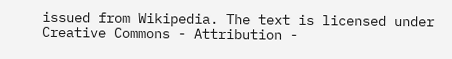issued from Wikipedia. The text is licensed under Creative Commons - Attribution -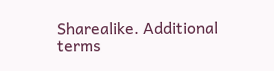Sharealike. Additional terms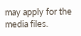may apply for the media files.